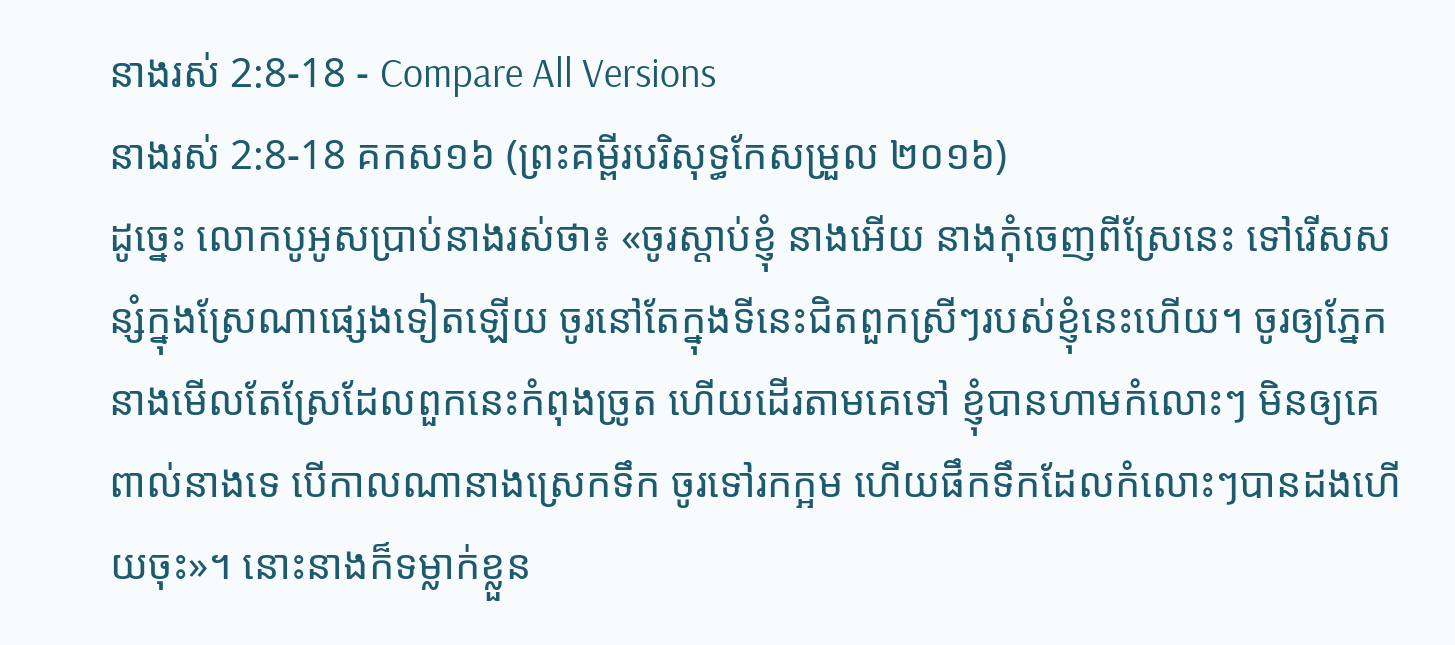នាងរស់ 2:8-18 - Compare All Versions
នាងរស់ 2:8-18 គកស១៦ (ព្រះគម្ពីរបរិសុទ្ធកែសម្រួល ២០១៦)
ដូច្នេះ លោកបូអូសប្រាប់នាងរស់ថា៖ «ចូរស្តាប់ខ្ញុំ នាងអើយ នាងកុំចេញពីស្រែនេះ ទៅរើសសន្សំក្នុងស្រែណាផ្សេងទៀតឡើយ ចូរនៅតែក្នុងទីនេះជិតពួកស្រីៗរបស់ខ្ញុំនេះហើយ។ ចូរឲ្យភ្នែកនាងមើលតែស្រែដែលពួកនេះកំពុងច្រូត ហើយដើរតាមគេទៅ ខ្ញុំបានហាមកំលោះៗ មិនឲ្យគេពាល់នាងទេ បើកាលណានាងស្រេកទឹក ចូរទៅរកក្អម ហើយផឹកទឹកដែលកំលោះៗបានដងហើយចុះ»។ នោះនាងក៏ទម្លាក់ខ្លួន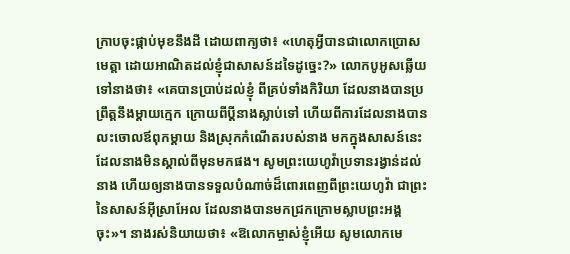ក្រាបចុះផ្កាប់មុខនឹងដី ដោយពាក្យថា៖ «ហេតុអ្វីបានជាលោកប្រោសមេត្តា ដោយអាណិតដល់ខ្ញុំជាសាសន៍ដទៃដូច្នេះ?» លោកបូអូសឆ្លើយទៅនាងថា៖ «គេបានប្រាប់ដល់ខ្ញុំ ពីគ្រប់ទាំងកិរិយា ដែលនាងបានប្រព្រឹត្តនឹងម្តាយក្មេក ក្រោយពីប្តីនាងស្លាប់ទៅ ហើយពីការដែលនាងបានលះចោលឪពុកម្តាយ និងស្រុកកំណើតរបស់នាង មកក្នុងសាសន៍នេះ ដែលនាងមិនស្គាល់ពីមុនមកផង។ សូមព្រះយេហូវ៉ាប្រទានរង្វាន់ដល់នាង ហើយឲ្យនាងបានទទួលបំណាច់ដ៏ពោរពេញពីព្រះយេហូវ៉ា ជាព្រះនៃសាសន៍អ៊ីស្រាអែល ដែលនាងបានមកជ្រកក្រោមស្លាបព្រះអង្គចុះ»។ នាងរស់និយាយថា៖ «ឱលោកម្ចាស់ខ្ញុំអើយ សូមលោកមេ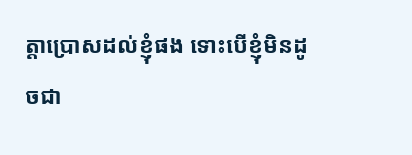ត្តាប្រោសដល់ខ្ញុំផង ទោះបើខ្ញុំមិនដូចជា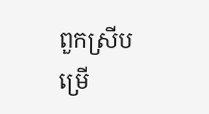ពួកស្រីបម្រើ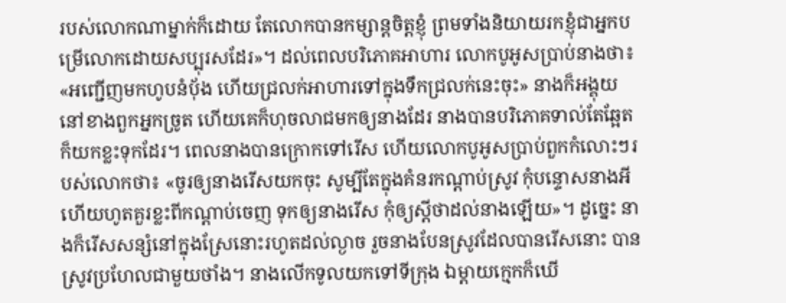របស់លោកណាម្នាក់ក៏ដោយ តែលោកបានកម្សាន្តចិត្តខ្ញុំ ព្រមទាំងនិយាយរកខ្ញុំជាអ្នកបម្រើលោកដោយសប្បុរសដែរ»។ ដល់ពេលបរិភោគអាហារ លោកបូអូសប្រាប់នាងថា៖ «អញ្ជើញមកហូបនំបុ័ង ហើយជ្រលក់អាហារទៅក្នុងទឹកជ្រលក់នេះចុះ» នាងក៏អង្គុយនៅខាងពួកអ្នកច្រូត ហើយគេក៏ហុចលាជមកឲ្យនាងដែរ នាងបានបរិភោគទាល់តែឆ្អែត ក៏យកខ្លះទុកដែរ។ ពេលនាងបានក្រោកទៅរើស ហើយលោកបូអូសប្រាប់ពួកកំលោះៗរបស់លោកថា៖ «ចូរឲ្យនាងរើសយកចុះ សូម្បីតែក្នុងគំនរកណ្ដាប់ស្រូវ កុំបន្ទោសនាងអី ហើយហូតគួរខ្លះពីកណ្ដាប់ចេញ ទុកឲ្យនាងរើស កុំឲ្យស្តីថាដល់នាងឡើយ»។ ដូច្នេះ នាងក៏រើសសន្សំនៅក្នុងស្រែនោះរហូតដល់ល្ងាច រួចនាងបែនស្រូវដែលបានរើសនោះ បានស្រូវប្រហែលជាមួយថាំង។ នាងលើកទូលយកទៅទីក្រុង ឯម្តាយក្មេកក៏ឃើ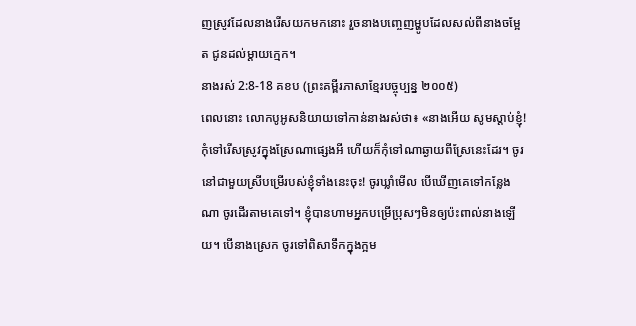ញស្រូវដែលនាងរើសយកមកនោះ រួចនាងបញ្ចេញម្ហូបដែលសល់ពីនាងចម្អែត ជូនដល់ម្តាយក្មេក។
នាងរស់ 2:8-18 គខប (ព្រះគម្ពីរភាសាខ្មែរបច្ចុប្បន្ន ២០០៥)
ពេលនោះ លោកបូអូសនិយាយទៅកាន់នាងរស់ថា៖ «នាងអើយ សូមស្ដាប់ខ្ញុំ! កុំទៅរើសស្រូវក្នុងស្រែណាផ្សេងអី ហើយក៏កុំទៅណាឆ្ងាយពីស្រែនេះដែរ។ ចូរនៅជាមួយស្រីបម្រើរបស់ខ្ញុំទាំងនេះចុះ! ចូរឃ្លាំមើល បើឃើញគេទៅកន្លែងណា ចូរដើរតាមគេទៅ។ ខ្ញុំបានហាមអ្នកបម្រើប្រុសៗមិនឲ្យប៉ះពាល់នាងឡើយ។ បើនាងស្រេក ចូរទៅពិសាទឹកក្នុងក្អម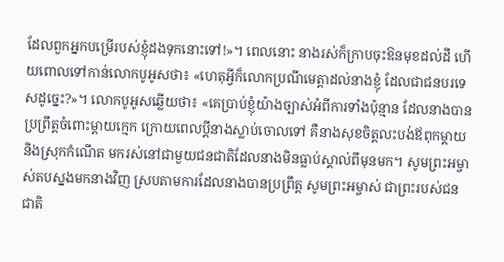ដែលពួកអ្នកបម្រើរបស់ខ្ញុំដងទុកនោះទៅ!»។ ពេលនោះ នាងរស់ក៏ក្រាបចុះឱនមុខដល់ដី ហើយពោលទៅកាន់លោកបូអូសថា៖ «ហេតុអ្វីក៏លោកប្រណីមេត្តាដល់នាងខ្ញុំ ដែលជាជនបរទេសដូច្នេះ?»។ លោកបូអូសឆ្លើយថា៖ «គេប្រាប់ខ្ញុំយ៉ាងច្បាស់អំពីការទាំងប៉ុន្មាន ដែលនាងបានប្រព្រឹត្តចំពោះម្ដាយក្មេក ក្រោយពេលប្ដីនាងស្លាប់ចោលទៅ គឺនាងសុខចិត្តលះបង់ឪពុកម្ដាយ និងស្រុកកំណើត មករស់នៅជាមួយជនជាតិដែលនាងមិនធ្លាប់ស្គាល់ពីមុនមក។ សូមព្រះអម្ចាស់តបស្នងមកនាងវិញ ស្របតាមការដែលនាងបានប្រព្រឹត្ត សូមព្រះអម្ចាស់ ជាព្រះរបស់ជនជាតិ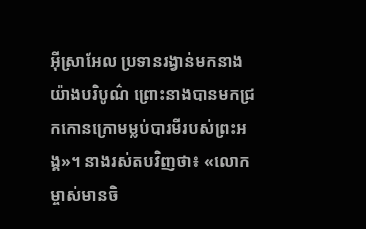អ៊ីស្រាអែល ប្រទានរង្វាន់មកនាងយ៉ាងបរិបូណ៌ ព្រោះនាងបានមកជ្រកកោនក្រោមម្លប់បារមីរបស់ព្រះអង្គ»។ នាងរស់តបវិញថា៖ «លោកម្ចាស់មានចិ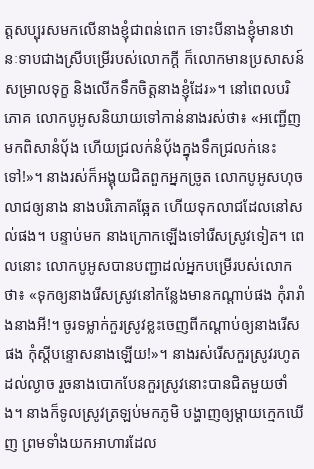ត្តសប្បុរសមកលើនាងខ្ញុំជាពន់ពេក ទោះបីនាងខ្ញុំមានឋានៈទាបជាងស្រីបម្រើរបស់លោកក្ដី ក៏លោកមានប្រសាសន៍សម្រាលទុក្ខ និងលើកទឹកចិត្តនាងខ្ញុំដែរ»។ នៅពេលបរិភោគ លោកបូអូសនិយាយទៅកាន់នាងរស់ថា៖ «អញ្ជើញមកពិសានំប៉័ង ហើយជ្រលក់នំប៉័ងក្នុងទឹកជ្រលក់នេះទៅ!»។ នាងរស់ក៏អង្គុយជិតពួកអ្នកច្រូត លោកបូអូសហុចលាជឲ្យនាង នាងបរិភោគឆ្អែត ហើយទុកលាជដែលនៅសល់ផង។ បន្ទាប់មក នាងក្រោកឡើងទៅរើសស្រូវទៀត។ ពេលនោះ លោកបូអូសបានបញ្ជាដល់អ្នកបម្រើរបស់លោកថា៖ «ទុកឲ្យនាងរើសស្រូវនៅកន្លែងមានកណ្ដាប់ផង កុំរារាំងនាងអី!។ ចូរទម្លាក់កួរស្រូវខ្លះចេញពីកណ្ដាប់ឲ្យនាងរើសផង កុំស្ដីបន្ទោសនាងឡើយ!»។ នាងរស់រើសកួរស្រូវរហូតដល់ល្ងាច រួចនាងបោកបែនកួរស្រូវនោះបានជិតមួយថាំង។ នាងក៏ទូលស្រូវត្រឡប់មកភូមិ បង្ហាញឲ្យម្ដាយក្មេកឃើញ ព្រមទាំងយកអាហារដែល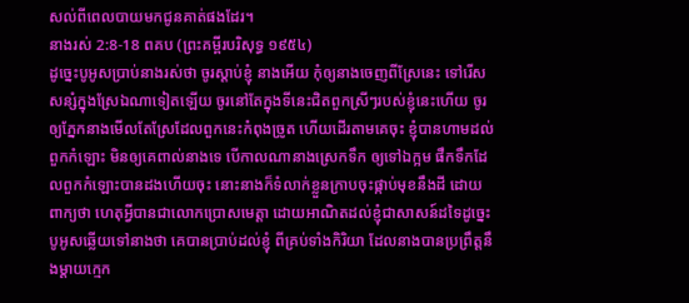សល់ពីពេលបាយមកជូនគាត់ផងដែរ។
នាងរស់ 2:8-18 ពគប (ព្រះគម្ពីរបរិសុទ្ធ ១៩៥៤)
ដូច្នេះបូអូសប្រាប់នាងរស់ថា ចូរស្តាប់ខ្ញុំ នាងអើយ កុំឲ្យនាងចេញពីស្រែនេះ ទៅរើសសន្សំក្នុងស្រែឯណាទៀតឡើយ ចូរនៅតែក្នុងទីនេះជិតពួកស្រីៗរបស់ខ្ញុំនេះហើយ ចូរឲ្យភ្នែកនាងមើលតែស្រែដែលពួកនេះកំពុងច្រូត ហើយដើរតាមគេចុះ ខ្ញុំបានហាមដល់ពួកកំឡោះ មិនឲ្យគេពាល់នាងទេ បើកាលណានាងស្រេកទឹក ឲ្យទៅឯក្អម ផឹកទឹកដែលពួកកំឡោះបានដងហើយចុះ នោះនាងក៏ទំលាក់ខ្លួនក្រាបចុះផ្កាប់មុខនឹងដី ដោយពាក្យថា ហេតុអ្វីបានជាលោកប្រោសមេត្តា ដោយអាណិតដល់ខ្ញុំជាសាសន៍ដទៃដូច្នេះ បូអូសឆ្លើយទៅនាងថា គេបានប្រាប់ដល់ខ្ញុំ ពីគ្រប់ទាំងកិរិយា ដែលនាងបានប្រព្រឹត្តនឹងម្តាយក្មេក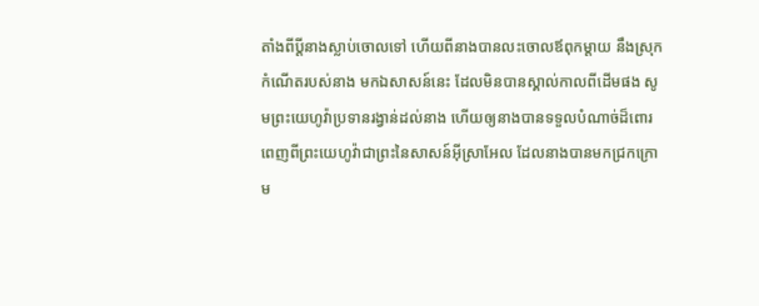តាំងពីប្ដីនាងស្លាប់ចោលទៅ ហើយពីនាងបានលះចោលឪពុកម្តាយ នឹងស្រុកកំណើតរបស់នាង មកឯសាសន៍នេះ ដែលមិនបានស្គាល់កាលពីដើមផង សូមព្រះយេហូវ៉ាប្រទានរង្វាន់ដល់នាង ហើយឲ្យនាងបានទទួលបំណាច់ដ៏ពោរពេញពីព្រះយេហូវ៉ាជាព្រះនៃសាសន៍អ៊ីស្រាអែល ដែលនាងបានមកជ្រកក្រោម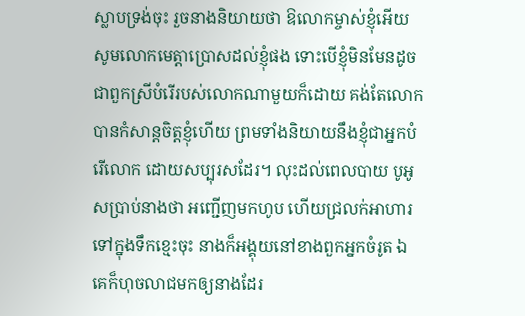ស្លាបទ្រង់ចុះ រួចនាងនិយាយថា ឱលោកម្ចាស់ខ្ញុំអើយ សូមលោកមេត្តាប្រោសដល់ខ្ញុំផង ទោះបើខ្ញុំមិនមែនដូចជាពួកស្រីបំរើរបស់លោកណាមួយក៏ដោយ គង់តែលោកបានកំសាន្តចិត្តខ្ញុំហើយ ព្រមទាំងនិយាយនឹងខ្ញុំជាអ្នកបំរើលោក ដោយសប្បុរសដែរ។ លុះដល់ពេលបាយ បូអូសប្រាប់នាងថា អញ្ជើញមកហូប ហើយជ្រលក់អាហារទៅក្នុងទឹកខ្មេះចុះ នាងក៏អង្គុយនៅខាងពួកអ្នកចំរូត ឯគេក៏ហុចលាជមកឲ្យនាងដែរ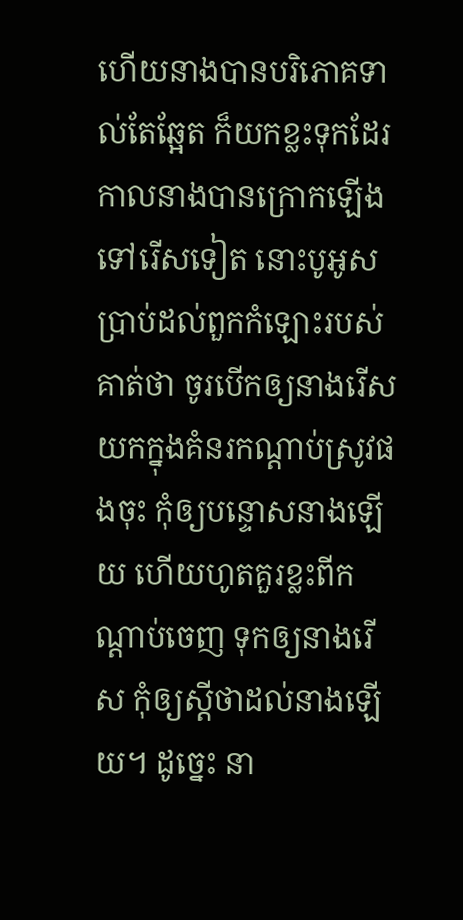ហើយនាងបានបរិភោគទាល់តែឆ្អែត ក៏យកខ្លះទុកដែរ កាលនាងបានក្រោកឡើងទៅរើសទៀត នោះបូអូសប្រាប់ដល់ពួកកំឡោះរបស់គាត់ថា ចូរបើកឲ្យនាងរើសយកក្នុងគំនរកណ្តាប់ស្រូវផងចុះ កុំឲ្យបន្ទោសនាងឡើយ ហើយហូតគួរខ្លះពីកណ្តាប់ចេញ ទុកឲ្យនាងរើស កុំឲ្យស្តីថាដល់នាងឡើយ។ ដូច្នេះ នា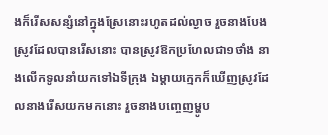ងក៏រើសសន្សំនៅក្នុងស្រែនោះរហូតដល់ល្ងាច រួចនាងបែងស្រូវដែលបានរើសនោះ បានស្រូវឱកប្រហែលជា១ថាំង នាងលើកទូលនាំយកទៅឯទីក្រុង ឯម្តាយក្មេកក៏ឃើញស្រូវដែលនាងរើសយកមកនោះ រួចនាងបញ្ចេញម្ហូប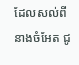ដែលសល់ពីនាងចំអែត ជូ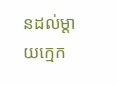នដល់ម្តាយក្មេក